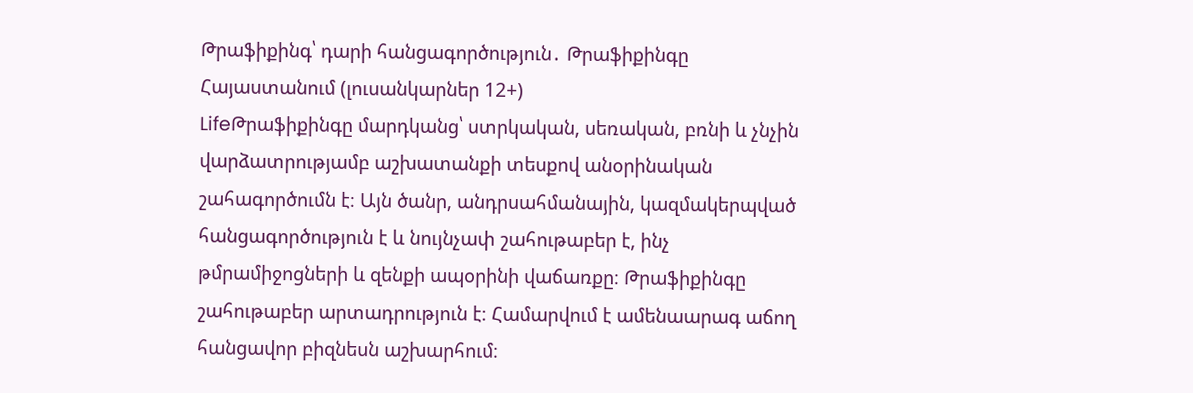Թրաֆիքինգ՝ դարի հանցագործություն․ Թրաֆիքինգը Հայաստանում (լուսանկարներ 12+)
LifeԹրաֆիքինգը մարդկանց՝ ստրկական, սեռական, բռնի և չնչին վարձատրությամբ աշխատանքի տեսքով անօրինական շահագործումն է։ Այն ծանր, անդրսահմանային, կազմակերպված հանցագործություն է և նույնչափ շահութաբեր է, ինչ թմրամիջոցների և զենքի ապօրինի վաճառքը։ Թրաֆիքինգը շահութաբեր արտադրություն է։ Համարվում է ամենաարագ աճող հանցավոր բիզնեսն աշխարհում։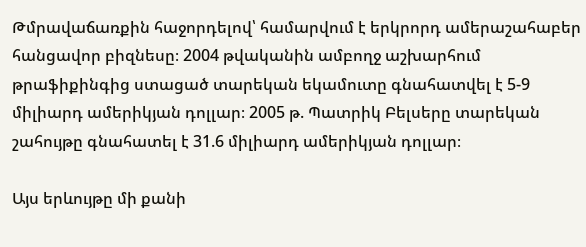Թմրավաճառքին հաջորդելով՝ համարվում է երկրորդ ամերաշահաբեր հանցավոր բիզնեսը։ 2004 թվականին ամբողջ աշխարհում թրաֆիքինգից ստացած տարեկան եկամուտը գնահատվել է 5-9 միլիարդ ամերիկյան դոլլար։ 2005 թ. Պատրիկ Բելսերը տարեկան շահույթը գնահատել է 31.6 միլիարդ ամերիկյան դոլլար։

Այս երևույթը մի քանի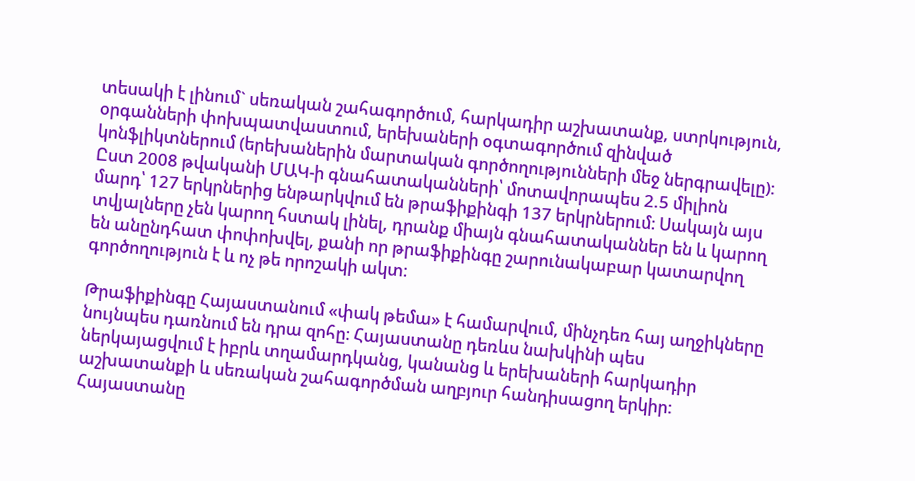տեսակի է լինում` սեռական շահագործում, հարկադիր աշխատանք, ստրկություն, օրգանների փոխպատվաստում, երեխաների օգտագործում զինված կոնֆլիկտներում (երեխաներին մարտական գործողությունների մեջ ներգրավելը):
Ըստ 2008 թվականի ՄԱԿ-ի գնահատականների՝ մոտավորապես 2.5 միլիոն մարդ՝ 127 երկրներից ենթարկվում են թրաֆիքինգի 137 երկրներում։ Սակայն այս տվյալները չեն կարող հստակ լինել, դրանք միայն գնահատականներ են և կարող են անընդհատ փոփոխվել, քանի որ թրաֆիքինգը շարունակաբար կատարվող գործողություն է և ոչ թե որոշակի ակտ։

Թրաֆիքինգը Հայաստանում «փակ թեմա» է համարվում, մինչդեռ հայ աղջիկները նույնպես դառնում են դրա զոհը։ Հայաստանը դեռևս նախկինի պես ներկայացվում է իբրև տղամարդկանց, կանանց և երեխաների հարկադիր աշխատանքի և սեռական շահագործման աղբյուր հանդիսացող երկիր: Հայաստանը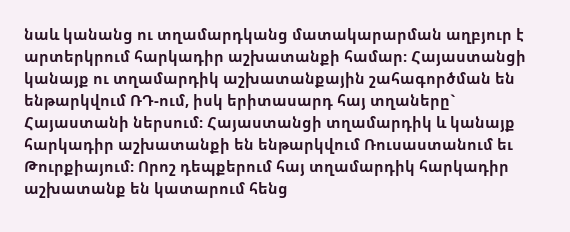նաև կանանց ու տղամարդկանց մատակարարման աղբյուր է արտերկրում հարկադիր աշխատանքի համար: Հայաստանցի կանայք ու տղամարդիկ աշխատանքային շահագործման են ենթարկվում ՌԴ-ում, իսկ երիտասարդ հայ տղաները` Հայաստանի ներսում: Հայաստանցի տղամարդիկ և կանայք հարկադիր աշխատանքի են ենթարկվում Ռուսաստանում եւ Թուրքիայում: Որոշ դեպքերում հայ տղամարդիկ հարկադիր աշխատանք են կատարում հենց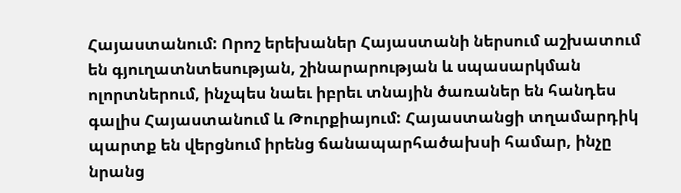Հայաստանում: Որոշ երեխաներ Հայաստանի ներսում աշխատում են գյուղատնտեսության, շինարարության և սպասարկման ոլորտներում, ինչպես նաեւ իբրեւ տնային ծառաներ են հանդես գալիս Հայաստանում և Թուրքիայում: Հայաստանցի տղամարդիկ պարտք են վերցնում իրենց ճանապարհածախսի համար, ինչը նրանց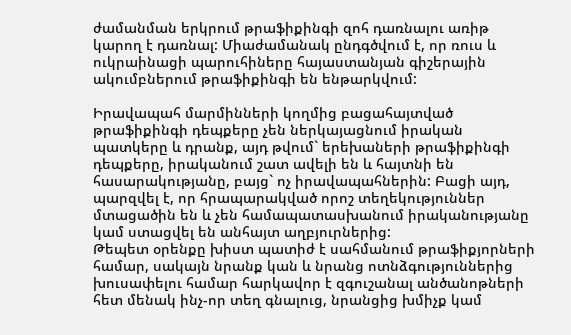ժամանման երկրում թրաֆիքինգի զոհ դառնալու առիթ կարող է դառնալ: Միաժամանակ ընդգծվում է, որ ռուս և ուկրաինացի պարուհիները հայաստանյան գիշերային ակումբներում թրաֆիքինգի են ենթարկվում:

Իրավապահ մարմինների կողմից բացահայտված թրաֆիքինգի դեպքերը չեն ներկայացնում իրական պատկերը և դրանք, այդ թվում` երեխաների թրաֆիքինգի դեպքերը, իրականում շատ ավելի են և հայտնի են հասարակությանը, բայց` ոչ իրավապահներին: Բացի այդ, պարզվել է, որ հրապարակված որոշ տեղեկություններ մտացածին են և չեն համապատասխանում իրականությանը կամ ստացվել են անհայտ աղբյուրներից:
Թեպետ օրենքը խիստ պատիժ է սահմանում թրաֆիքյորների համար, սակայն նրանք կան և նրանց ոտնձգություններից խուսափելու համար հարկավոր է զգուշանալ անծանոթների հետ մենակ ինչ-որ տեղ գնալուց, նրանցից խմիչք կամ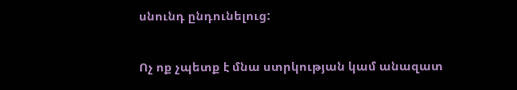սնունդ ընդունելուց:

Ոչ ոք չպետք է մնա ստրկության կամ անազատ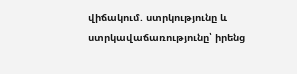վիճակում. ստրկությունը և ստրկավաճառությունը՝ իրենց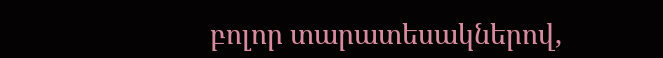բոլոր տարատեսակներով,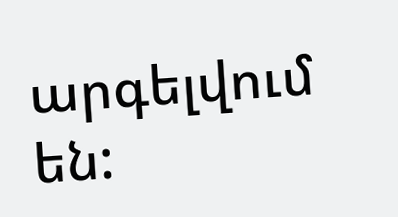արգելվում են: